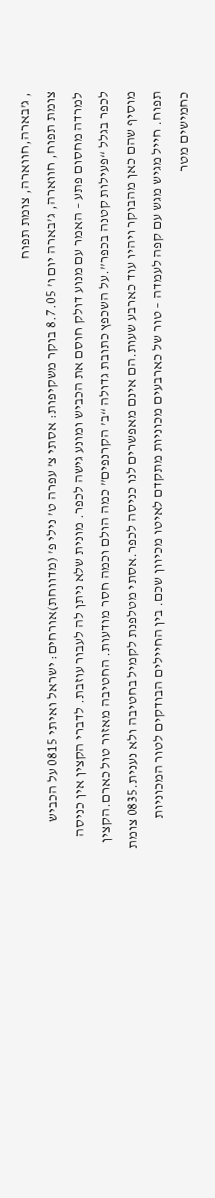, ג’בארה,חווארה, צומת תפוח
צומת תפוח, חווארה, ג’בארה יום ו’ 8.7.05 בוקר משקיפות: אסתי צ’ עפרה ט’ נילי פ’ (מדווחת)אורחים: ישראל ואיתי 0815 על הכביש למרדה מחסום פתע – האמר עם מנוע דולק חוסם את הכביש ומונע גישה לכפר. מונית שלא ניתן לה לעבור עוזבת. לדברי הקצין אין כניסה לכפר בגלל “פעילות קטנה בכפר”.על השכפץ כתובת גדולה “ב’ הקרנפים” כמה הולם וכמה חסר מודעות. החטיבה מאזור טול כארם.הקצין מוסיף שהם כאן מהבוקר ויהיו עוד כארבע שעות.הם אינם מאפשרים לנו כניסה לכפר.אסתי מטלפנת לקמיל בחטיבה ולא נענית.0835 צומת תפוח. חייל מגיש מגש עם קפה לעמדה – טור של כארבעים מכוניות מתקדם לאיטו מכיוון שכם. בין החיילים הבודקים לטור המכוניות כחמישים מטר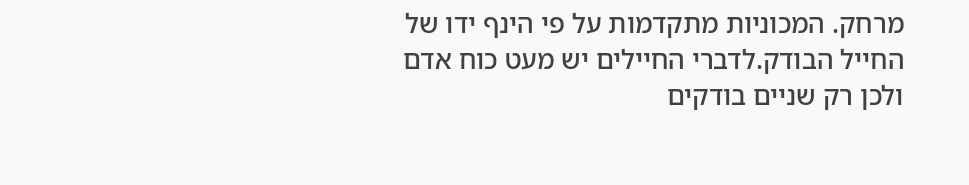מרחק. המכוניות מתקדמות על פי הינף ידו של החייל הבודק.לדברי החיילים יש מעט כוח אדם ולכן רק שניים בודקים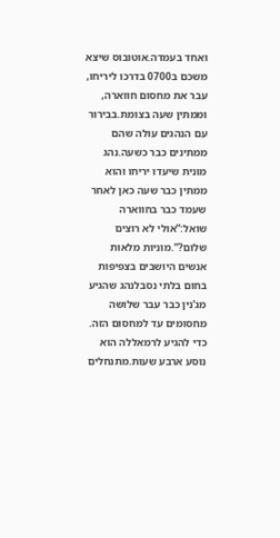ואחד בעמדה.אוטובוס שיצא משכם ב0700 בדרכו ליריחו, עבר את מחסום חווארה, וממתין שעה בצומת.בבירור עם הנהגים עולה שהם ממתינים כבר כשעה.נהג מונית שיעדו יריחו והוא ממתין כבר שעה כאן לאחר שעמד כבר בחווארה שואל:”אולי לא רוצים שלום?”.מוניות מלאות אנשים היושבים בצפיפות בחום בלתי נסבלנהג שהגיע מג’נין כבר עבר שלושה מחסומים עד למחסום הזה. כדי להגיע לרמאללה הוא נוסע ארבע שעות.מתנחלים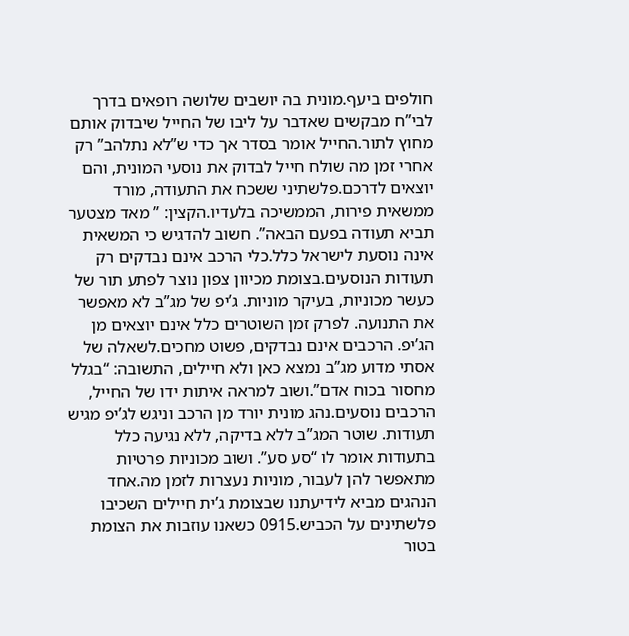חולפים ביעף.מונית בה יושבים שלושה רופאים בדרך לבי”ח מבקשים שאדבר על ליבו של החייל שיבדוק אותם מחוץ לתור.החייל אומר בסדר אך כדי ש”לא נתלהב” רק אחרי זמן מה שולח חייל לבדוק את נוסעי המונית, והם יוצאים לדרכם.פלשתיני ששכח את התעודה, מורד ממשאית פירות, הממשיכה בלעדיו.הקצין: ” מאד מצטער תביא תעודה בפעם הבאה”. חשוב להדגיש כי המשאית אינה נוסעת לישראל כלל.כלי הרכב אינם נבדקים רק תעודות הנוסעים.בצומת מכיוון צפון נוצר לפתע תור של כעשר מכוניות, בעיקר מוניות. ג’יפ של מג”ב לא מאפשר את התנועה. לפרק זמן השוטרים כלל אינם יוצאים מן הג’יפ. הרכבים אינם נבדקים, פשוט מחכים.לשאלה של אסתי מדוע מג”ב נמצא כאן ולא חיילים, התשובה: “בגלל מחסור בכוח אדם”.ושוב למראה איתות ידו של החייל, הרכבים נוסעים.נהג מונית יורד מן הרכב וניגש לג’יפ מגיש תעודות. שוטר המג”ב ללא בדיקה, ללא נגיעה כלל בתעודות אומר לו “סע סע”. ושוב מכוניות פרטיות מתאפשר להן לעבור, מוניות נעצרות לזמן מה.אחד הנהגים מביא לידיעתנו שבצומת ג’ית חיילים השכיבו פלשתינים על הכביש.0915 כשאנו עוזבות את הצומת בטור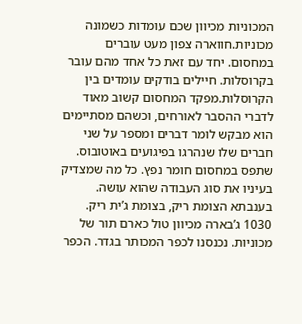המכוניות מכיוון שכם עומדות כשמונה מכוניות.חווארה צפון מעט עוברים במחסום. יחד עם זאת כל אחד מהם עובר בקרוסלות. חיילים בודקים עומדים בין הקרוסלות.מפקד המחסום קשוב מאוד לדברי ההסבר לאורחים, וכשהם מסתיימים הוא מבקש לומר דברים ומספר על שני חברים שלו שנהרגו בפיגועים באוטובוס. שתפס במחסום חומר נפץ. כל מה שמצדיק בעיניו את סוג העבודה שהוא עושה. בענבתא הצומת ריק, בצומת ג’ית ריק. 1030 ג’בארה מכיוון טול כארם תור של מכוניות. נכנסנו לכפר המכותר בגדר. הכפר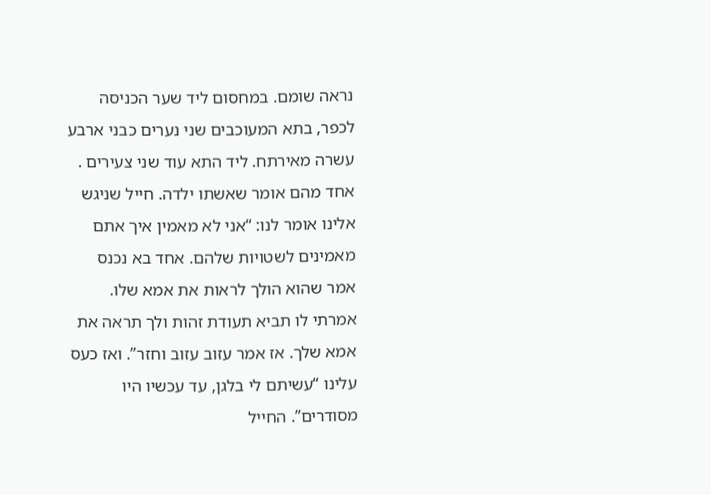נראה שומם. במחסום ליד שער הכניסה לכפר, בתא המעוכבים שני נערים כבני ארבע עשרה מאירתח. ליד התא עוד שני צעירים . אחד מהם אומר שאשתו ילדה. חייל שניגש אלינו אומר לנו: “אני לא מאמין איך אתם מאמינים לשטויות שלהם. אחד בא נכנס אמר שהוא הולך לראות את אמא שלו. אמרתי לו תביא תעודת זהות ולך תראה את אמא שלך. אז אמר עזוב עזוב וחזר”. ואז כעס עלינו “עשיתם לי בלגן, עד עכשיו היו מסודרים”. החייל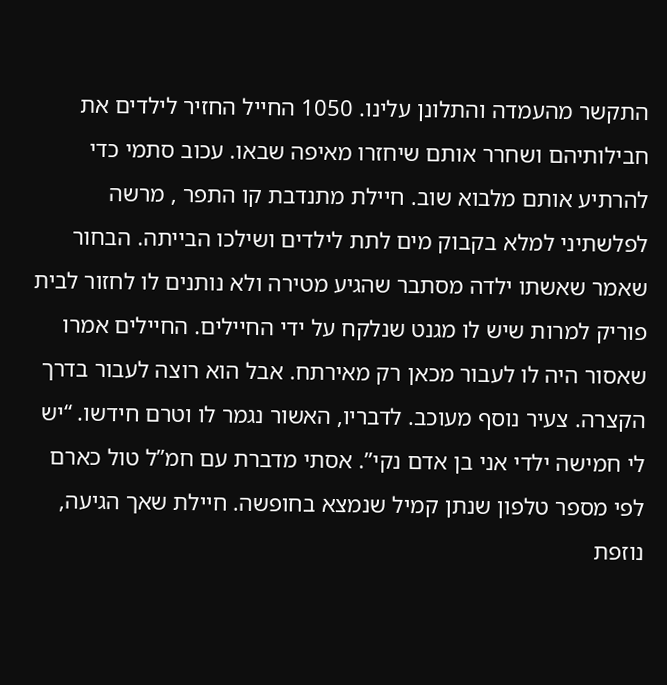התקשר מהעמדה והתלונן עלינו. 1050 החייל החזיר לילדים את חבילותיהם ושחרר אותם שיחזרו מאיפה שבאו. עכוב סתמי כדי להרתיע אותם מלבוא שוב. חיילת מתנדבת קו התפר , מרשה לפלשתיני למלא בקבוק מים לתת לילדים ושילכו הבייתה. הבחור שאמר שאשתו ילדה מסתבר שהגיע מטירה ולא נותנים לו לחזור לבית פוריק למרות שיש לו מגנט שנלקח על ידי החיילים. החיילים אמרו שאסור היה לו לעבור מכאן רק מאירתח. אבל הוא רוצה לעבור בדרך הקצרה. צעיר נוסף מעוכב. לדבריו, האשור נגמר לו וטרם חידשו. “יש לי חמישה ילדי אני בן אדם נקי”. אסתי מדברת עם חמ”ל טול כארם לפי מספר טלפון שנתן קמיל שנמצא בחופשה. חיילת שאך הגיעה, נוזפת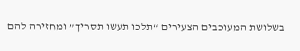בשלושת המעוכבים הצעירים “תלכו תעשו תסריך” ומחזירה להם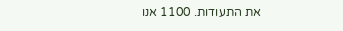את התעודות. 1100 אנו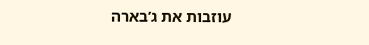עוזבות את ג’בארה